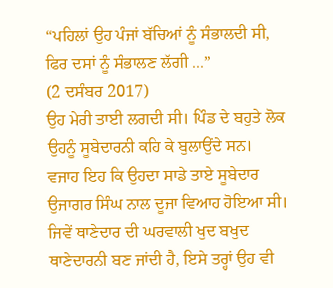“ਪਹਿਲਾਂ ਉਹ ਪੰਜਾਂ ਬੱਚਿਆਂ ਨੂੰ ਸੰਭਾਲਦੀ ਸੀ, ਫਿਰ ਦਸਾਂ ਨੂੰ ਸੰਭਾਲਣ ਲੱਗੀ ...”
(2 ਦਸੰਬਰ 2017)
ਉਹ ਮੇਰੀ ਤਾਈ ਲਗਦੀ ਸੀ। ਪਿੰਡ ਦੇ ਬਹੁਤੇ ਲੋਕ ਉਹਨੂੰ ਸੂਬੇਦਾਰਨੀ ਕਹਿ ਕੇ ਬੁਲਾਉਂਦੇ ਸਨ। ਵਜਾਹ ਇਹ ਕਿ ਉਹਦਾ ਸਾਡੇ ਤਾਏ ਸੂਬੇਦਾਰ ਉਜਾਗਰ ਸਿੰਘ ਨਾਲ ਦੂਜਾ ਵਿਆਹ ਹੋਇਆ ਸੀ। ਜਿਵੇਂ ਥਾਣੇਦਾਰ ਦੀ ਘਰਵਾਲੀ ਖੁਦ ਬਖੁਦ ਥਾਣੇਦਾਰਨੀ ਬਣ ਜਾਂਦੀ ਹੈ, ਇਸੇ ਤਰ੍ਹਾਂ ਉਹ ਵੀ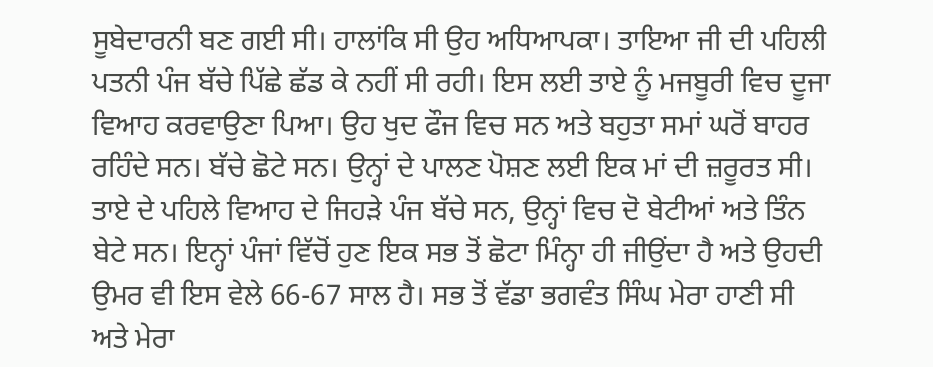ਸੂਬੇਦਾਰਨੀ ਬਣ ਗਈ ਸੀ। ਹਾਲਾਂਕਿ ਸੀ ਉਹ ਅਧਿਆਪਕਾ। ਤਾਇਆ ਜੀ ਦੀ ਪਹਿਲੀ ਪਤਨੀ ਪੰਜ ਬੱਚੇ ਪਿੱਛੇ ਛੱਡ ਕੇ ਨਹੀਂ ਸੀ ਰਹੀ। ਇਸ ਲਈ ਤਾਏ ਨੂੰ ਮਜਬੂਰੀ ਵਿਚ ਦੂਜਾ ਵਿਆਹ ਕਰਵਾਉਣਾ ਪਿਆ। ਉਹ ਖੁਦ ਫੌਜ ਵਿਚ ਸਨ ਅਤੇ ਬਹੁਤਾ ਸਮਾਂ ਘਰੋਂ ਬਾਹਰ ਰਹਿੰਦੇ ਸਨ। ਬੱਚੇ ਛੋਟੇ ਸਨ। ਉਨ੍ਹਾਂ ਦੇ ਪਾਲਣ ਪੋਸ਼ਣ ਲਈ ਇਕ ਮਾਂ ਦੀ ਜ਼ਰੂਰਤ ਸੀ। ਤਾਏ ਦੇ ਪਹਿਲੇ ਵਿਆਹ ਦੇ ਜਿਹੜੇ ਪੰਜ ਬੱਚੇ ਸਨ, ਉਨ੍ਹਾਂ ਵਿਚ ਦੋ ਬੇਟੀਆਂ ਅਤੇ ਤਿੰਨ ਬੇਟੇ ਸਨ। ਇਨ੍ਹਾਂ ਪੰਜਾਂ ਵਿੱਚੋਂ ਹੁਣ ਇਕ ਸਭ ਤੋਂ ਛੋਟਾ ਮਿੰਨ੍ਹਾ ਹੀ ਜੀਉਂਦਾ ਹੈ ਅਤੇ ਉਹਦੀ ਉਮਰ ਵੀ ਇਸ ਵੇਲੇ 66-67 ਸਾਲ ਹੈ। ਸਭ ਤੋਂ ਵੱਡਾ ਭਗਵੰਤ ਸਿੰਘ ਮੇਰਾ ਹਾਣੀ ਸੀ ਅਤੇ ਮੇਰਾ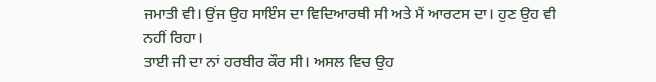ਜਮਾਤੀ ਵੀ। ਉਂਜ ਉਹ ਸਾਇੰਸ ਦਾ ਵਿਦਿਆਰਥੀ ਸੀ ਅਤੇ ਮੈਂ ਆਰਟਸ ਦਾ। ਹੁਣ ਉਹ ਵੀ ਨਹੀਂ ਰਿਹਾ।
ਤਾਈ ਜੀ ਦਾ ਨਾਂ ਹਰਬੀਰ ਕੌਰ ਸੀ। ਅਸਲ ਵਿਚ ਉਹ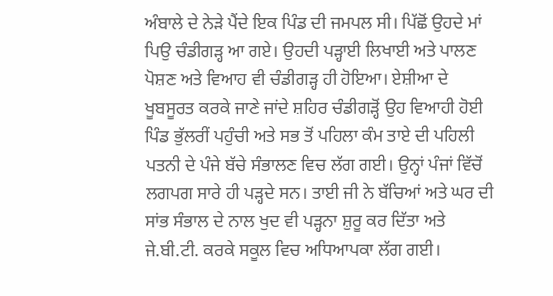ਅੰਬਾਲੇ ਦੇ ਨੇੜੇ ਪੈਂਦੇ ਇਕ ਪਿੰਡ ਦੀ ਜਮਪਲ ਸੀ। ਪਿੱਛੋਂ ਉਹਦੇ ਮਾਂ ਪਿਉ ਚੰਡੀਗੜ੍ਹ ਆ ਗਏ। ਉਹਦੀ ਪੜ੍ਹਾਈ ਲਿਖਾਈ ਅਤੇ ਪਾਲਣ ਪੋਸ਼ਣ ਅਤੇ ਵਿਆਹ ਵੀ ਚੰਡੀਗੜ੍ਹ ਹੀ ਹੋਇਆ। ਏਸ਼ੀਆ ਦੇ ਖੂਬਸੂਰਤ ਕਰਕੇ ਜਾਣੇ ਜਾਂਦੇ ਸ਼ਹਿਰ ਚੰਡੀਗੜ੍ਹੋਂ ਉਹ ਵਿਆਹੀ ਹੋਈ ਪਿੰਡ ਭੁੱਲਰੀਂ ਪਹੁੰਚੀ ਅਤੇ ਸਭ ਤੋਂ ਪਹਿਲਾ ਕੰਮ ਤਾਏ ਦੀ ਪਹਿਲੀ ਪਤਨੀ ਦੇ ਪੰਜੇ ਬੱਚੇ ਸੰਭਾਲਣ ਵਿਚ ਲੱਗ ਗਈ। ਉਨ੍ਹਾਂ ਪੰਜਾਂ ਵਿੱਚੋਂ ਲਗਪਗ ਸਾਰੇ ਹੀ ਪੜ੍ਹਦੇ ਸਨ। ਤਾਈ ਜੀ ਨੇ ਬੱਚਿਆਂ ਅਤੇ ਘਰ ਦੀ ਸਾਂਭ ਸੰਭਾਲ ਦੇ ਨਾਲ ਖੁਦ ਵੀ ਪੜ੍ਹਨਾ ਸ਼ੁਰੂ ਕਰ ਦਿੱਤਾ ਅਤੇ ਜੇ.ਬੀ.ਟੀ. ਕਰਕੇ ਸਕੂਲ ਵਿਚ ਅਧਿਆਪਕਾ ਲੱਗ ਗਈ।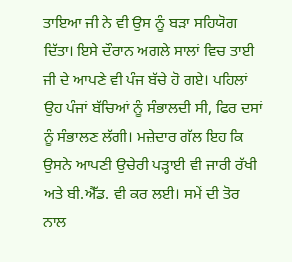ਤਾਇਆ ਜੀ ਨੇ ਵੀ ਉਸ ਨੂੰ ਬੜਾ ਸਹਿਯੋਗ ਦਿੱਤਾ। ਇਸੇ ਦੌਰਾਨ ਅਗਲੇ ਸਾਲਾਂ ਵਿਚ ਤਾਈ ਜੀ ਦੇ ਆਪਣੇ ਵੀ ਪੰਜ ਬੱਚੇ ਹੋ ਗਏ। ਪਹਿਲਾਂ ਉਹ ਪੰਜਾਂ ਬੱਚਿਆਂ ਨੂੰ ਸੰਭਾਲਦੀ ਸੀ, ਫਿਰ ਦਸਾਂ ਨੂੰ ਸੰਭਾਲਣ ਲੱਗੀ। ਮਜ਼ੇਦਾਰ ਗੱਲ ਇਹ ਕਿ ਉਸਨੇ ਆਪਣੀ ਉਚੇਰੀ ਪੜ੍ਹਾਈ ਵੀ ਜਾਰੀ ਰੱਖੀ ਅਤੇ ਬੀ.ਐੱਡ. ਵੀ ਕਰ ਲਈ। ਸਮੇਂ ਦੀ ਤੋਰ ਨਾਲ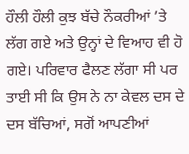ਹੌਲੀ ਹੌਲੀ ਕੁਝ ਬੱਚੇ ਨੌਕਰੀਆਂ ’ਤੇ ਲੱਗ ਗਏ ਅਤੇ ਉਨ੍ਹਾਂ ਦੇ ਵਿਆਹ ਵੀ ਹੋ ਗਏ। ਪਰਿਵਾਰ ਫੈਲਣ ਲੱਗਾ ਸੀ ਪਰ ਤਾਈ ਸੀ ਕਿ ਉਸ ਨੇ ਨਾ ਕੇਵਲ ਦਸ ਦੇ ਦਸ ਬੱਚਿਆਂ, ਸਗੋਂ ਆਪਣੀਆਂ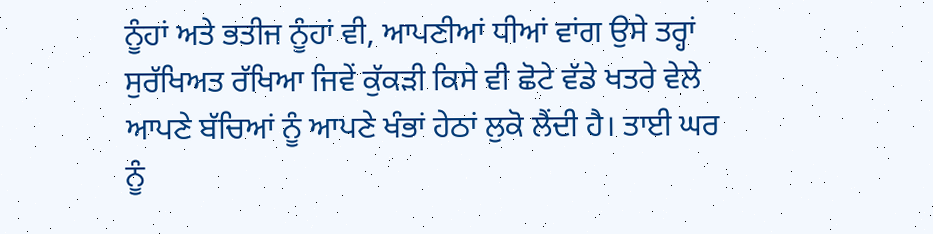ਨੂੰਹਾਂ ਅਤੇ ਭਤੀਜ ਨੂੰਹਾਂ ਵੀ, ਆਪਣੀਆਂ ਧੀਆਂ ਵਾਂਗ ਉਸੇ ਤਰ੍ਹਾਂ ਸੁਰੱਖਿਅਤ ਰੱਖਿਆ ਜਿਵੇਂ ਕੁੱਕੜੀ ਕਿਸੇ ਵੀ ਛੋਟੇ ਵੱਡੇ ਖਤਰੇ ਵੇਲੇ ਆਪਣੇ ਬੱਚਿਆਂ ਨੂੰ ਆਪਣੇ ਖੰਭਾਂ ਹੇਠਾਂ ਲੁਕੋ ਲੈਂਦੀ ਹੈ। ਤਾਈ ਘਰ ਨੂੰ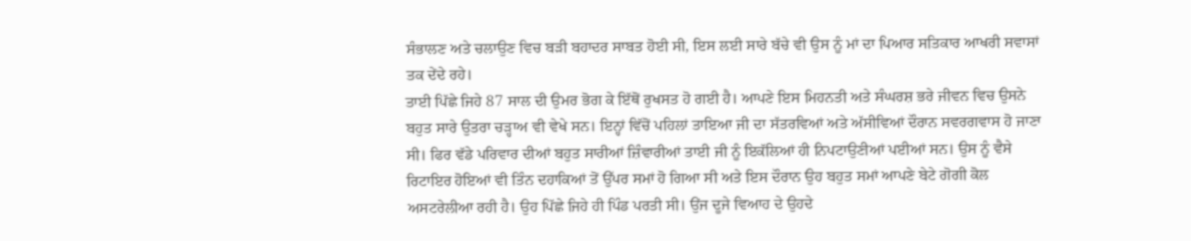ਸੰਭਾਲਣ ਅਤੇ ਚਲਾਉਣ ਵਿਚ ਬੜੀ ਬਹਾਦਰ ਸਾਬਤ ਹੋਈ ਸੀ, ਇਸ ਲਈ ਸਾਰੇ ਬੱਚੇ ਵੀ ਉਸ ਨੂੰ ਮਾਂ ਦਾ ਪਿਆਰ ਸਤਿਕਾਰ ਆਖਰੀ ਸਵਾਸਾਂ ਤਕ ਦੇਂਦੇ ਰਹੇ।
ਤਾਈ ਪਿੱਛੇ ਜਿਹੇ 87 ਸਾਲ ਦੀ ਉਮਰ ਭੋਗ ਕੇ ਇੱਥੋਂ ਰੁਖਸਤ ਹੋ ਗਈ ਹੈ। ਆਪਣੇ ਇਸ ਮਿਹਨਤੀ ਅਤੇ ਸੰਘਰਸ਼ ਭਰੇ ਜੀਵਨ ਵਿਚ ਉਸਨੇ ਬਹੁਤ ਸਾਰੇ ਉਤਰਾ ਚੜ੍ਹਾਅ ਵੀ ਵੇਖੇ ਸਨ। ਇਨ੍ਹਾਂ ਵਿੱਚੋਂ ਪਹਿਲਾਂ ਤਾਇਆ ਜੀ ਦਾ ਸੱਤਰਵਿਆਂ ਅਤੇ ਅੱਸੀਵਿਆਂ ਦੌਰਾਨ ਸਵਰਗਵਾਸ ਹੋ ਜਾਣਾ ਸੀ। ਫਿਰ ਵੱਡੇ ਪਰਿਵਾਰ ਦੀਆਂ ਬਹੁਤ ਸਾਰੀਆਂ ਜ਼ਿੰਵਾਰੀਆਂ ਤਾਈ ਜੀ ਨੂੰ ਇਕੱਲਿਆਂ ਹੀ ਨਿਪਟਾਉਣੀਆਂ ਪਈਆਂ ਸਨ। ਉਸ ਨੂੰ ਵੈਸੇ ਰਿਟਾਇਰ ਹੋਇਆਂ ਵੀ ਤਿੰਨ ਦਹਾਕਿਆਂ ਤੋਂ ਉੱਪਰ ਸਮਾਂ ਹੋ ਗਿਆ ਸੀ ਅਤੇ ਇਸ ਦੌਰਾਨ ਉਹ ਬਹੁਤ ਸਮਾਂ ਆਪਣੇ ਬੇਟੇ ਗੋਗੀ ਕੋਲ ਅਸਟਰੇਲੀਆ ਰਹੀ ਹੈ। ਉਹ ਪਿੱਛੇ ਜਿਹੇ ਹੀ ਪਿੰਡ ਪਰਤੀ ਸੀ। ਉਂਜ ਦੂਜੇ ਵਿਆਹ ਦੇ ਉਹਦੇ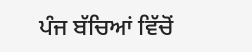ਪੰਜ ਬੱਚਿਆਂ ਵਿੱਚੋਂ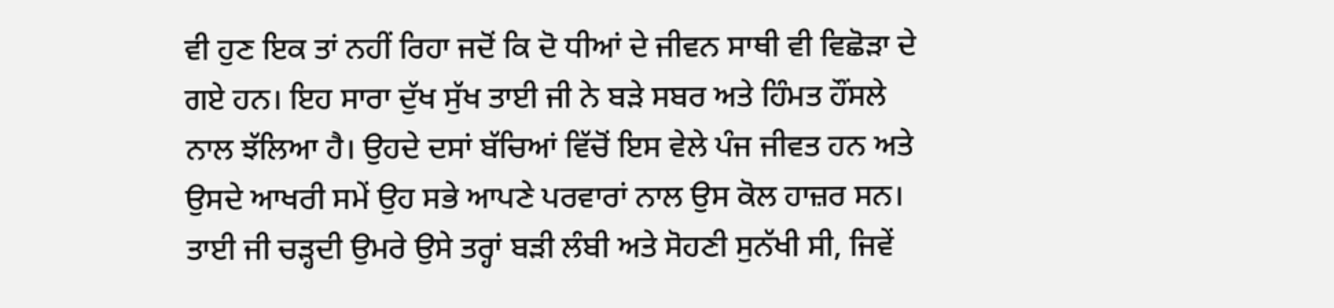ਵੀ ਹੁਣ ਇਕ ਤਾਂ ਨਹੀਂ ਰਿਹਾ ਜਦੋਂ ਕਿ ਦੋ ਧੀਆਂ ਦੇ ਜੀਵਨ ਸਾਥੀ ਵੀ ਵਿਛੋੜਾ ਦੇ ਗਏ ਹਨ। ਇਹ ਸਾਰਾ ਦੁੱਖ ਸੁੱਖ ਤਾਈ ਜੀ ਨੇ ਬੜੇ ਸਬਰ ਅਤੇ ਹਿੰਮਤ ਹੌਂਸਲੇ ਨਾਲ ਝੱਲਿਆ ਹੈ। ਉਹਦੇ ਦਸਾਂ ਬੱਚਿਆਂ ਵਿੱਚੋਂ ਇਸ ਵੇਲੇ ਪੰਜ ਜੀਵਤ ਹਨ ਅਤੇ ਉਸਦੇ ਆਖਰੀ ਸਮੇਂ ਉਹ ਸਭੇ ਆਪਣੇ ਪਰਵਾਰਾਂ ਨਾਲ ਉਸ ਕੋਲ ਹਾਜ਼ਰ ਸਨ।
ਤਾਈ ਜੀ ਚੜ੍ਹਦੀ ਉਮਰੇ ਉਸੇ ਤਰ੍ਹਾਂ ਬੜੀ ਲੰਬੀ ਅਤੇ ਸੋਹਣੀ ਸੁਨੱਖੀ ਸੀ, ਜਿਵੇਂ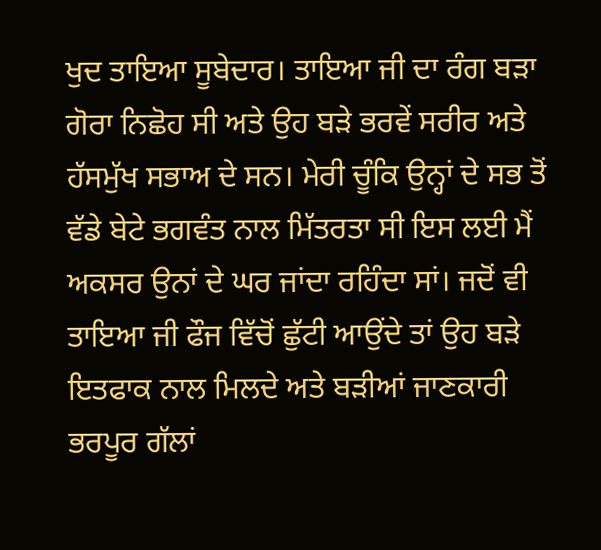ਖੁਦ ਤਾਇਆ ਸੂਬੇਦਾਰ। ਤਾਇਆ ਜੀ ਦਾ ਰੰਗ ਬੜਾ ਗੋਰਾ ਨਿਛੋਹ ਸੀ ਅਤੇ ਉਹ ਬੜੇ ਭਰਵੇਂ ਸਰੀਰ ਅਤੇ ਹੱਸਮੁੱਖ ਸਭਾਅ ਦੇ ਸਨ। ਮੇਰੀ ਚੂੰਕਿ ਉਨ੍ਹਾਂ ਦੇ ਸਭ ਤੋਂ ਵੱਡੇ ਬੇਟੇ ਭਗਵੰਤ ਨਾਲ ਮਿੱਤਰਤਾ ਸੀ ਇਸ ਲਈ ਮੈਂ ਅਕਸਰ ਉਨਾਂ ਦੇ ਘਰ ਜਾਂਦਾ ਰਹਿੰਦਾ ਸਾਂ। ਜਦੋਂ ਵੀ ਤਾਇਆ ਜੀ ਫੌਜ ਵਿੱਚੋਂ ਛੁੱਟੀ ਆਉਂਦੇ ਤਾਂ ਉਹ ਬੜੇ ਇਤਫਾਕ ਨਾਲ ਮਿਲਦੇ ਅਤੇ ਬੜੀਆਂ ਜਾਣਕਾਰੀ ਭਰਪੂਰ ਗੱਲਾਂ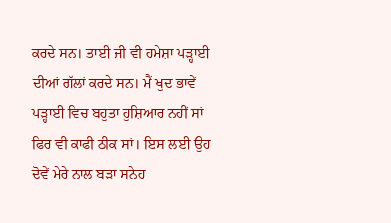ਕਰਦੇ ਸਨ। ਤਾਈ ਜੀ ਵੀ ਹਮੇਸ਼ਾ ਪੜ੍ਹਾਈ ਦੀਆਂ ਗੱਲਾਂ ਕਰਦੇ ਸਨ। ਮੈਂ ਖੁਦ ਭਾਵੇਂ ਪੜ੍ਹਾਈ ਵਿਚ ਬਹੁਤਾ ਹੁਸ਼ਿਆਰ ਨਹੀਂ ਸਾਂ ਫਿਰ ਵੀ ਕਾਫੀ ਠੀਕ ਸਾਂ। ਇਸ ਲਈ ਉਹ ਦੋਵੇਂ ਮੇਰੇ ਨਾਲ ਬੜਾ ਸਨੇਹ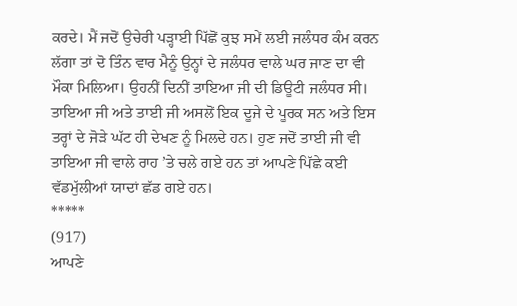ਕਰਦੇ। ਮੈਂ ਜਦੋਂ ਉਚੇਰੀ ਪੜ੍ਹਾਈ ਪਿੱਛੋਂ ਕੁਝ ਸਮੇਂ ਲਈ ਜਲੰਧਰ ਕੰਮ ਕਰਨ ਲੱਗਾ ਤਾਂ ਦੋ ਤਿੰਨ ਵਾਰ ਮੈਨੂੰ ਉਨ੍ਹਾਂ ਦੇ ਜਲੰਧਰ ਵਾਲੇ ਘਰ ਜਾਣ ਦਾ ਵੀ ਮੌਕਾ ਮਿਲਿਆ। ਉਹਨੀਂ ਦਿਨੀਂ ਤਾਇਆ ਜੀ ਦੀ ਡਿਊਟੀ ਜਲੰਧਰ ਸੀ। ਤਾਇਆ ਜੀ ਅਤੇ ਤਾਈ ਜੀ ਅਸਲੋਂ ਇਕ ਦੂਜੇ ਦੇ ਪੂਰਕ ਸਨ ਅਤੇ ਇਸ ਤਰ੍ਹਾਂ ਦੇ ਜੋੜੇ ਘੱਟ ਹੀ ਦੇਖਣ ਨੂੰ ਮਿਲਦੇ ਹਨ। ਹੁਣ ਜਦੋਂ ਤਾਈ ਜੀ ਵੀ ਤਾਇਆ ਜੀ ਵਾਲੇ ਰਾਹ ’ਤੇ ਚਲੇ ਗਏ ਹਨ ਤਾਂ ਆਪਣੇ ਪਿੱਛੇ ਕਈ ਵੱਡਮੁੱਲੀਆਂ ਯਾਦਾਂ ਛੱਡ ਗਏ ਹਨ।
*****
(917)
ਆਪਣੇ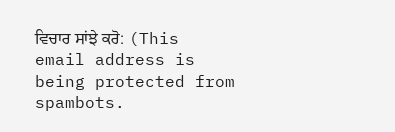ਵਿਚਾਰ ਸਾਂਝੇ ਕਰੋ: (This email address is being protected from spambots.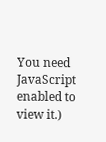You need JavaScript enabled to view it.)